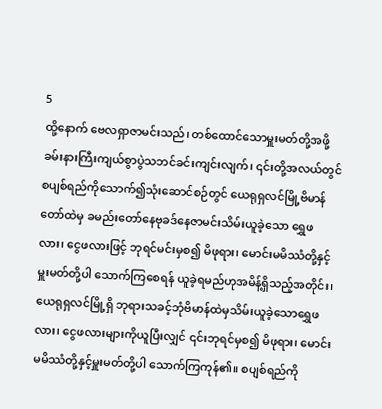5
ထို့နောက် ဗေလရှာဇာမင်းသည်၊ တစ်ထောင်သောမှူးမတ်တို့အဖို့ ခမ်းနားကြီးကျယ်စွာပွဲသဘင်ခင်းကျင်းလျက်၊ ၎င်းတို့အလယ်တွင် စပျစ်ရည်ကိုသောက်၍သုံးဆောင်စဉ်တွင် ယေရုရှလင်မြို့ဗိမာန်တော်ထဲမှ ခမည်းတော်နေဗုခဒ်နေဇာမင်းသိမ်းယူခဲ့သော ရွှေဖလား၊ ငွေဖလားဖြင့် ဘုရင်မင်းမှစ၍ မိဖုရား၊ မောင်းမမိဿံတို့နှင့်မှူးမတ်တို့ပါ သောက်ကြစေရန် ယူခဲ့ရမည်ဟုအမိန့်ရှိသည့်အတိုင်း၊ ယေရုရှလင်မြို့ရှိ ဘုရားသခင့်ဘုံဗိမာန်ထဲမှသိမ်းယူခဲ့သောရွှေဖလား၊ ငွေဖလားများကိုယူပြီးလျှင် ၎င်းဘုရင်မှစ၍ မိဖုရား၊ မောင်းမမိဿံတို့နှင့်မှူးမတ်တို့ပါ သောက်ကြကုန်၏။ စပျစ်ရည်ကို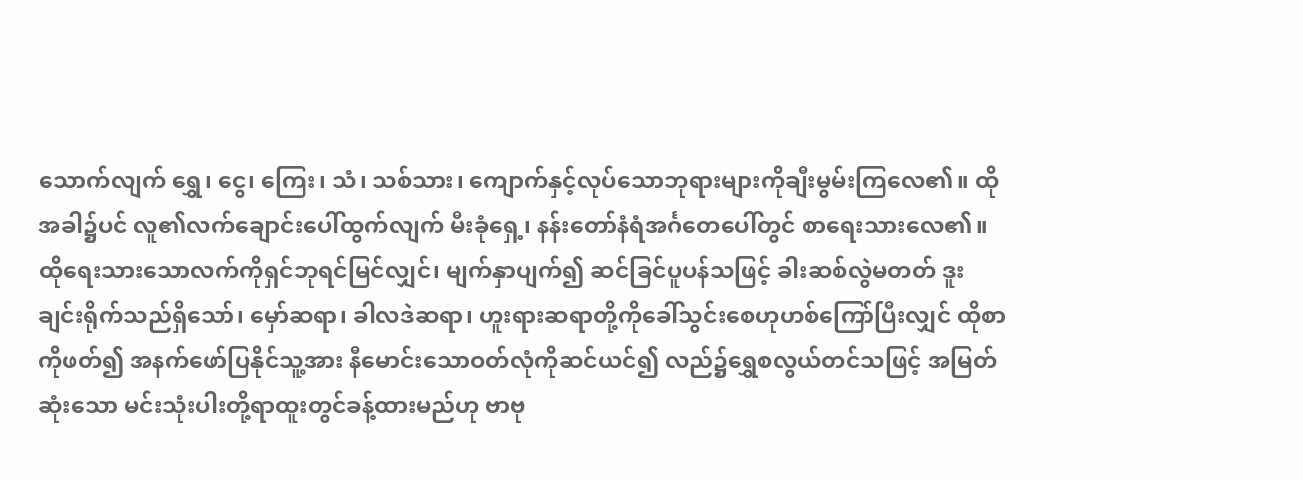သောက်လျက် ရွှေ၊ ငွေ၊ ကြေး၊ သံ၊ သစ်သား၊ ကျောက်နှင့်လုပ်သောဘုရားများကိုချီးမွမ်းကြလေ၏။ ထိုအခါ၌ပင် လူ၏လက်ချောင်းပေါ်ထွက်လျက် မီးခုံရှေ့၊ နန်းတော်နံရံအင်္ဂတေပေါ်တွင် စာရေးသားလေ၏။ ထိုရေးသားသောလက်ကိုရှင်ဘုရင်မြင်လျှင်၊ မျက်နှာပျက်၍ ဆင်ခြင်ပူပန်သဖြင့် ခါးဆစ်လွဲမတတ် ဒူးချင်းရိုက်သည်ရှိသော်၊ မှော်ဆရာ၊ ခါလဒဲဆရာ၊ ဟူးရားဆရာတို့ကိုခေါ်သွင်းစေဟုဟစ်ကြော်ပြီးလျှင် ထိုစာကိုဖတ်၍ အနက်ဖော်ပြနိုင်သူ့အား နီမောင်းသောဝတ်လုံကိုဆင်ယင်၍ လည်၌ရွှေစလွယ်တင်သဖြင့် အမြတ်ဆုံးသော မင်းသုံးပါးတို့ရာထူးတွင်ခန့်ထားမည်ဟု ဗာဗု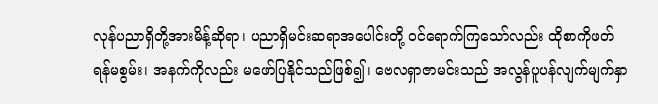လုန်ပညာရှိတို့အားမိန့်ဆိုရာ၊ ပညာရှိမင်းဆရာအပေါင်းတို့ ဝင်ရောက်ကြသော်လည်း ထိုစာကိုဖတ်ရန်မစွမ်း၊ အနက်ကိုလည်း မဖော်ပြနိုင်သည်ဖြစ်၍၊ ဗေလရှာဇာမင်းသည် အလွန်ပူပန်လျက်မျက်နှာ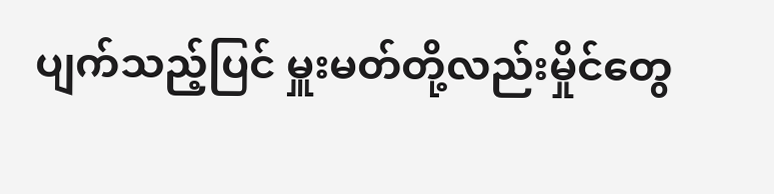ပျက်သည့်ပြင် မှူးမတ်တို့လည်းမှိုင်တွေ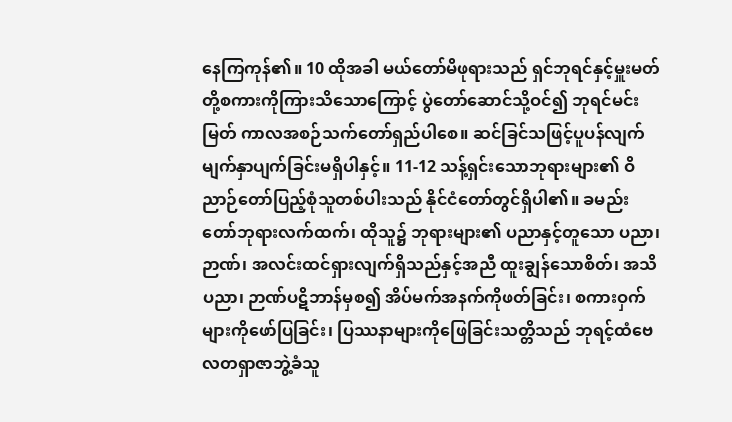နေကြကုန်၏။ 10 ထိုအခါ မယ်တော်မိဖုရားသည် ရှင်ဘုရင်နှင့်မှူးမတ်တို့စကားကိုကြားသိသောကြောင့် ပွဲတော်ဆောင်သို့ဝင်၍ ဘုရင်မင်းမြတ် ကာလအစဉ်သက်တော်ရှည်ပါစေ။ ဆင်ခြင်သဖြင့်ပူပန်လျက် မျက်နှာပျက်ခြင်းမရှိပါနှင့်။ 11-12 သန့်ရှင်းသောဘုရားများ၏ ဝိညာဉ်တော်ပြည့်စုံသူတစ်ပါးသည် နိုင်ငံတော်တွင်ရှိပါ၏။ ခမည်းတော်ဘုရားလက်ထက်၊ ထိုသူ၌ ဘုရားများ၏ ပညာနှင့်တူသော ပညာ၊ ဉာဏ်၊ အလင်းထင်ရှားလျက်ရှိသည်နှင့်အညီ ထူးချွန်သောစိတ်၊ အသိပညာ၊ ဉာဏ်ပဋိဘာန်မှစ၍ အိပ်မက်အနက်ကိုဖတ်ခြင်း၊ စကားဝှက်များကိုဖော်ပြခြင်း၊ ပြဿနာများကိုဖြေခြင်းသတ္တိသည် ဘုရင့်ထံဗေလတရှာဇာဘွဲ့ခံသူ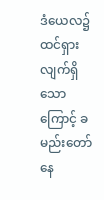ဒံယေလ၌ ထင်ရှားလျက်ရှိသောကြောင့် ခမည်းတော်နေ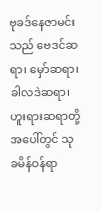ဗုခဒ်နေဇာမင်းသည် ဗေဒင်ဆရာ၊ မှော်ဆရာ၊ ခါလဒဲဆရာ၊ ဟူးရားဆရာတို့အပေါ်တွင် သုခမိန်ဝန်ရာ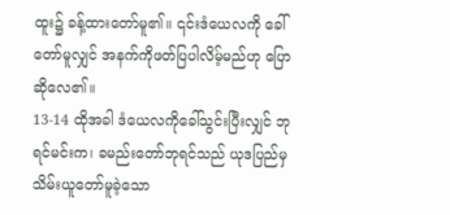ထူး၌ ခန့်ထားတော်မူ၏။ ၎င်းဒံယေလကို ခေါ်တော်မူလျှင် အနက်ကိုဖတ်ပြပါလိမ့်မည်ဟု ပြောဆိုလေ၏။
13-14 ထိုအခါ ဒံယေလကိုခေါ်သွင်းပြီးလျှင် ဘုရင်မင်းက၊ ခမည်းတော်ဘုရင်သည် ယုဒပြည်မှသိမ်းယူတော်မူခဲ့သော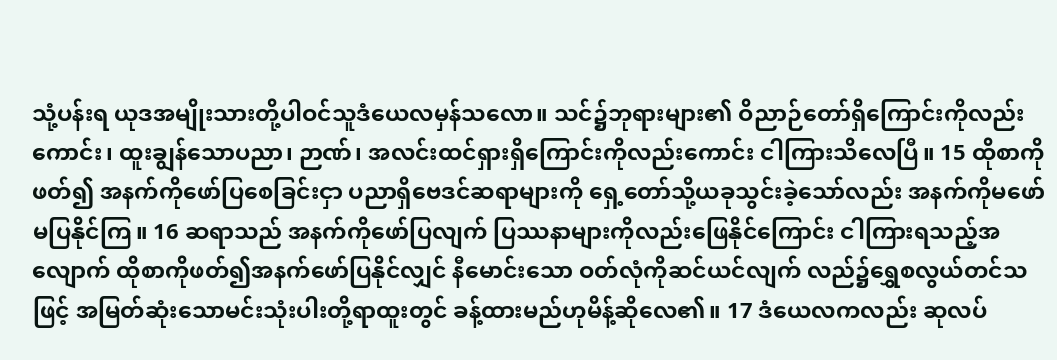သုံ့ပန်းရ ယုဒအမျိုးသားတို့ပါဝင်သူဒံယေလမှန်သလော။ သင်၌ဘုရားများ၏ ဝိညာဉ်တော်ရှိကြောင်းကိုလည်းကောင်း၊ ထူးချွန်သောပညာ၊ ဉာဏ်၊ အလင်းထင်ရှားရှိကြောင်းကိုလည်းကောင်း ငါကြားသိလေပြီ။ 15 ထိုစာကိုဖတ်၍ အနက်ကိုဖော်ပြစေခြင်းငှာ ပညာရှိဗေဒင်ဆရာများကို ရှေ့တော်သို့ယခုသွင်းခဲ့သော်လည်း အနက်ကိုမဖော်မပြနိုင်ကြ။ 16 ဆရာသည် အနက်ကိုဖော်ပြလျက် ပြဿနာများကိုလည်းဖြေနိုင်ကြောင်း ငါကြားရသည့်အလျောက် ထိုစာကိုဖတ်၍အနက်ဖော်ပြနိုင်လျှင် နီမောင်းသော ဝတ်လုံကိုဆင်ယင်လျက် လည်၌ရွှေစလွယ်တင်သဖြင့် အမြတ်ဆုံးသောမင်းသုံးပါးတို့ရာထူးတွင် ခန့်ထားမည်ဟုမိန့်ဆိုလေ၏။ 17 ဒံယေလကလည်း ဆုလပ်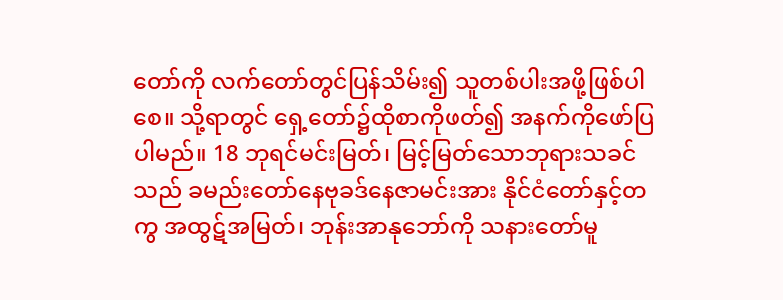တော်ကို လက်တော်တွင်ပြန်သိမ်း၍ သူတစ်ပါးအဖို့ဖြစ်ပါစေ။ သို့ရာတွင် ရှေ့တော်၌ထိုစာကိုဖတ်၍ အနက်ကိုဖော်ပြပါမည်။ 18 ဘုရင်မင်းမြတ်၊ မြင့်မြတ်သောဘုရားသခင်သည် ခမည်းတော်နေဗုခဒ်နေဇာမင်းအား နိုင်ငံတော်နှင့်တကွ အထွဋ်အမြတ်၊ ဘုန်းအာနုဘော်ကို သနားတော်မူ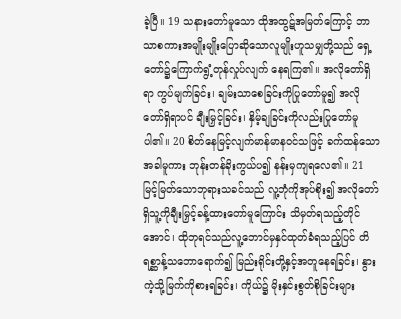ခဲ့ပြီ။ 19 သနားတော်မူသော ထိုအထွဋ်အမြတ်ကြောင့် ဘာသာစကားအမျိုးမျိုးပြောဆိုသောလူမျိုးဟူသမျှတို့သည် ရှေ့တော်၌ကြောက်ရွံ့တုန်လှုပ်လျက် နေရကြ၏။ အလိုတော်ရှိရာ ကွပ်မျက်ခြင်း၊ ချမ်းသာစေခြင်းကိုပြုတော်မူ၍ အလိုတော်ရှိရာပင် ချီးမြှင့်ခြင်း၊ နှိမ့်ချခြင်းကိုလည်းပြုတော်မူပါ၏။ 20 စိတ်နေမြင့်လျက်မာန်မာနဝင်သဖြင့် ခက်ထန်သောအခါမူကား ဘုန်းတန်ခိုးကွယ်ပ၍ နန်းမှကျရလေ၏။ 21 မြင့်မြတ်သောဘုရားသခင်သည် လူ့ဘုံကိုအုပ်စိုး၍ အလိုတော်ရှိသူ့ကိုချီးမြှင့်ခန့်ထားတော်မူကြောင်း သိမှတ်ရသည့်တိုင်အောင်၊ ထိုဘုရင်သည်လူ့ဘောင်မှနှင်ထုတ်ခံရသည့်ပြင် တိရစ္ဆာန့်သဘောရောက်၍ မြည်းရိုင်းတို့နှင့်အတူနေရခြင်း၊ နွားကဲ့သို့မြက်ကိုစားရခြင်း၊ ကိုယ်၌ မိုးနှင်းစွတ်စိုခြင်းများ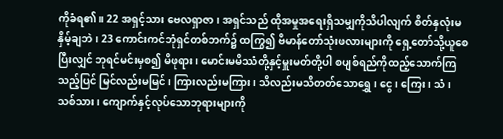ကိုခံရ၏။ 22 အရှင့်သား ဗေလရှာဇာ၊ အရှင်သည် ထိုအမှုအရေးရှိသမျှကိုသိပါလျက် စိတ်နှလုံးမနှိမ့်ချဘဲ၊ 23 ကောင်းကင်ဘုံရှင်တစ်ဘက်၌ ထကြွ၍ ဗိမာန်တော်သုံးဖလားများကို ရှေ့တော်သို့ယူစေပြီးလျှင် ဘုရင်မင်းမှစ၍ မိဖုရား၊ မောင်းမမိဿံတို့နှင့်မှူးမတ်တို့ပါ စပျစ်ရည်ကိုထည့်သောက်ကြသည့်ပြင် မြင်လည်းမမြင်၊ ကြားလည်းမကြား၊ သိလည်းမသိတတ်သောရွှေ၊ ငွေ၊ ကြေး၊ သံ၊ သစ်သား၊ ကျောက်နှင့်လုပ်သောဘုရားများကို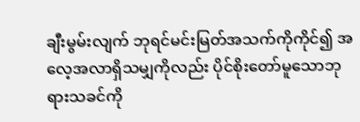ချီးမွမ်းလျက် ဘုရင်မင်းမြတ်အသက်ကိုကိုင်၍ အလေ့အလာရှိသမျှကိုလည်း ပိုင်စိုးတော်မူသောဘုရားသခင်ကို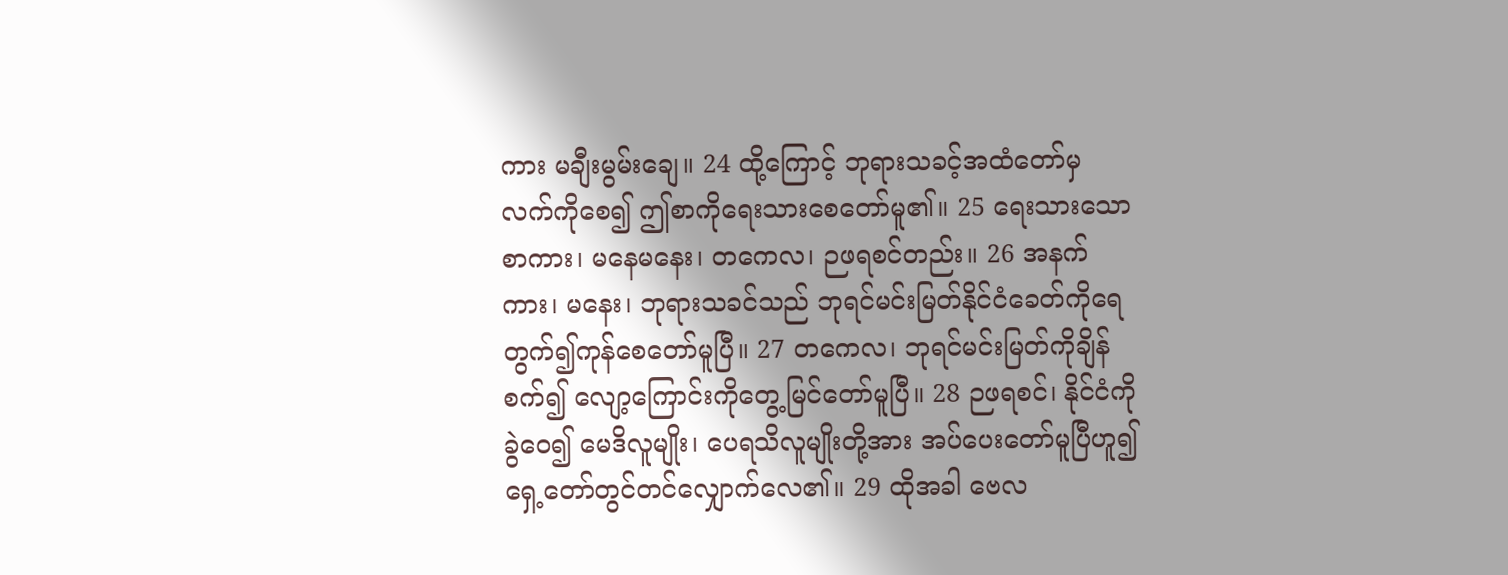ကား မချီးမွမ်းချေ။ 24 ထို့ကြောင့် ဘုရားသခင့်အထံတော်မှ လက်ကိုစေ၍ ဤစာကိုရေးသားစေတော်မူ၏။ 25 ရေးသားသောစာကား၊ မနေမနေး၊ တကေလ၊ ဉဖရစင်တည်း။ 26 အနက်ကား၊ မနေး၊ ဘုရားသခင်သည် ဘုရင်မင်းမြတ်နိုင်ငံခေတ်ကိုရေတွက်၍ကုန်စေတော်မူပြီ။ 27 တကေလ၊ ဘုရင်မင်းမြတ်ကိုချိန်စက်၍ လျော့ကြောင်းကိုတွေ့မြင်တော်မူပြီ။ 28 ဉဖရစင်၊ နိုင်ငံကိုခွဲဝေ၍ မေဒိလူမျိုး၊ ပေရသိလူမျိုးတို့အား အပ်ပေးတော်မူပြီဟူ၍ ရှေ့တော်တွင်တင်လျှောက်လေ၏။ 29 ထိုအခါ ဗေလ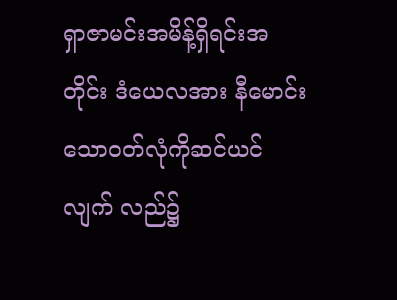ရှာဇာမင်းအမိန့်ရှိရင်းအတိုင်း ဒံယေလအား နီမောင်းသောဝတ်လုံကိုဆင်ယင်လျက် လည်၌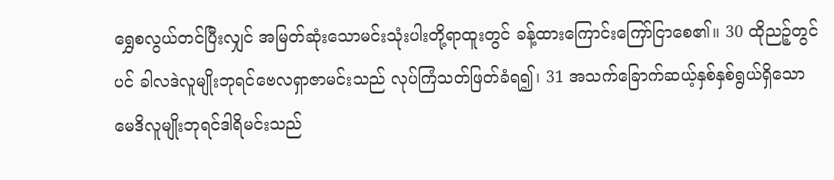ရွှေစလွယ်တင်ပြီးလျှင် အမြတ်ဆုံးသောမင်းသုံးပါးတို့ရာထူးတွင် ခန့်ထားကြောင်းကြော်ငြာစေ၏။ 30 ထိုညဉ့်တွင်ပင် ခါလဒဲလူမျိုးဘုရင်ဗေလရှာဇာမင်းသည် လုပ်ကြံသတ်ဖြတ်ခံရ၍၊ 31 အသက်ခြောက်ဆယ့်နှစ်နှစ်ရွယ်ရှိသော မေဒိလူမျိုးဘုရင်ဒါရိမင်းသည်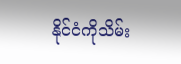နိုင်ငံကိုသိမ်း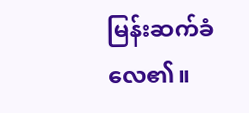မြန်းဆက်ခံလေ၏။